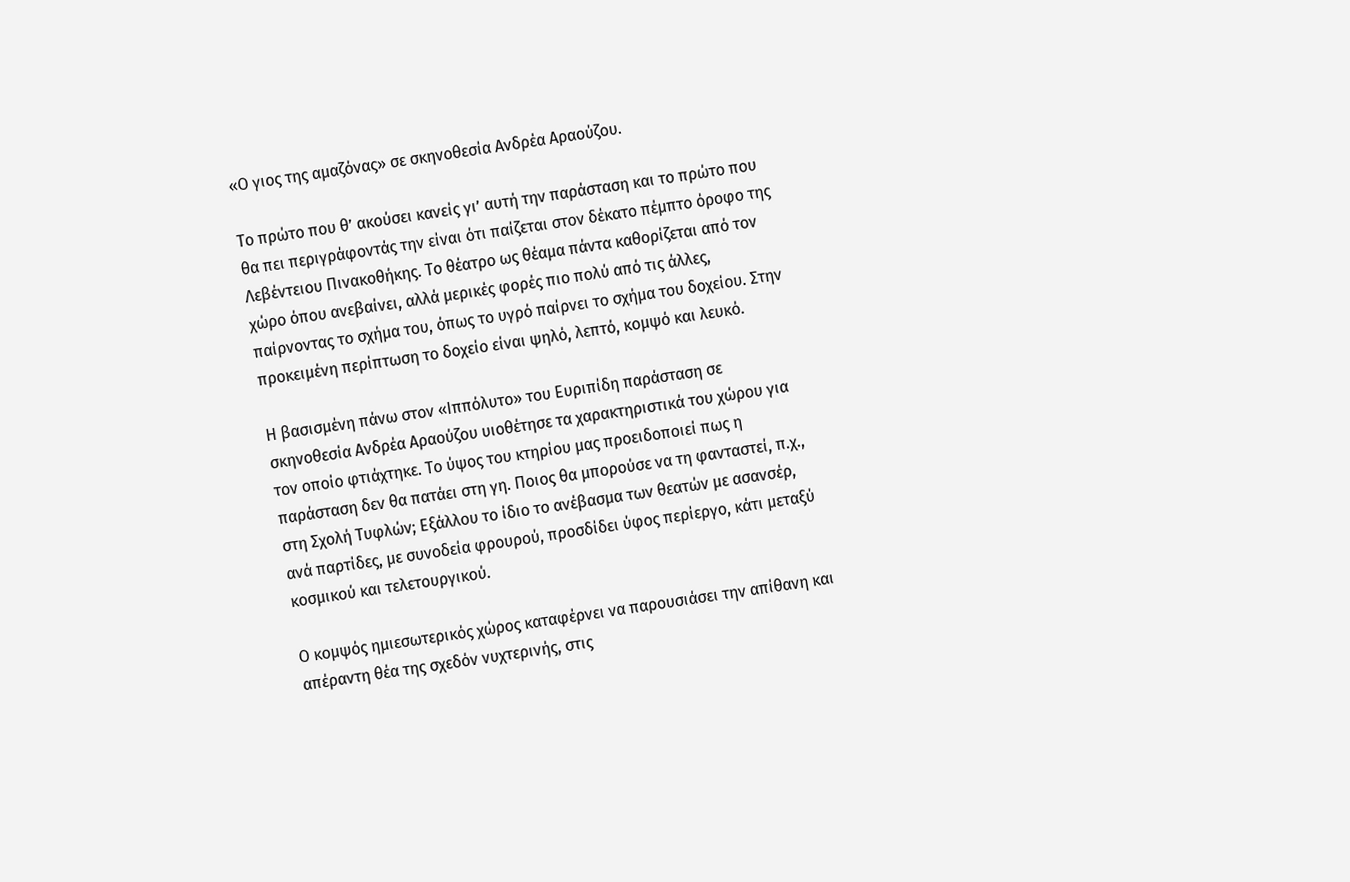«Ο γιος της αμαζόνας» σε σκηνοθεσία Ανδρέα Αραούζου.

Το πρώτο που θ’ ακούσει κανείς γι’ αυτή την παράσταση και το πρώτο που θα πει περιγράφοντάς την είναι ότι παίζεται στον δέκατο πέμπτο όροφο της Λεβέντειου Πινακοθήκης. Το θέατρο ως θέαμα πάντα καθορίζεται από τον χώρο όπου ανεβαίνει, αλλά μερικές φορές πιο πολύ από τις άλλες, παίρνοντας το σχήμα του, όπως το υγρό παίρνει το σχήμα του δοχείου. Στην προκειμένη περίπτωση το δοχείο είναι ψηλό, λεπτό, κομψό και λευκό.

Η βασισμένη πάνω στον «Ιππόλυτο» του Ευριπίδη παράσταση σε σκηνοθεσία Ανδρέα Αραούζου υιοθέτησε τα χαρακτηριστικά του χώρου για τον οποίο φτιάχτηκε. Το ύψος του κτηρίου μας προειδοποιεί πως η παράσταση δεν θα πατάει στη γη. Ποιος θα μπορούσε να τη φανταστεί, π.χ., στη Σχολή Τυφλών; Εξάλλου το ίδιο το ανέβασμα των θεατών με ασανσέρ, ανά παρτίδες, με συνοδεία φρουρού, προσδίδει ύφος περίεργο, κάτι μεταξύ κοσμικού και τελετουργικού.

Ο κομψός ημιεσωτερικός χώρος καταφέρνει να παρουσιάσει την απίθανη και απέραντη θέα της σχεδόν νυχτερινής, στις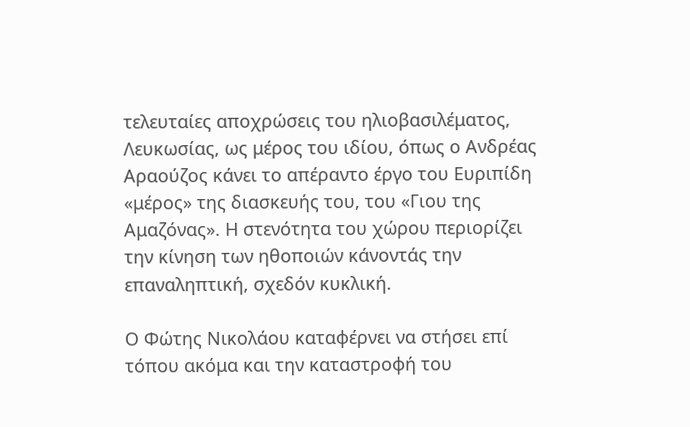τελευταίες αποχρώσεις του ηλιοβασιλέματος, Λευκωσίας, ως μέρος του ιδίου, όπως ο Ανδρέας Αραούζος κάνει το απέραντο έργο του Ευριπίδη «μέρος» της διασκευής του, του «Γιου της Αμαζόνας». Η στενότητα του χώρου περιορίζει την κίνηση των ηθοποιών κάνοντάς την επαναληπτική, σχεδόν κυκλική.

Ο Φώτης Νικολάου καταφέρνει να στήσει επί τόπου ακόμα και την καταστροφή του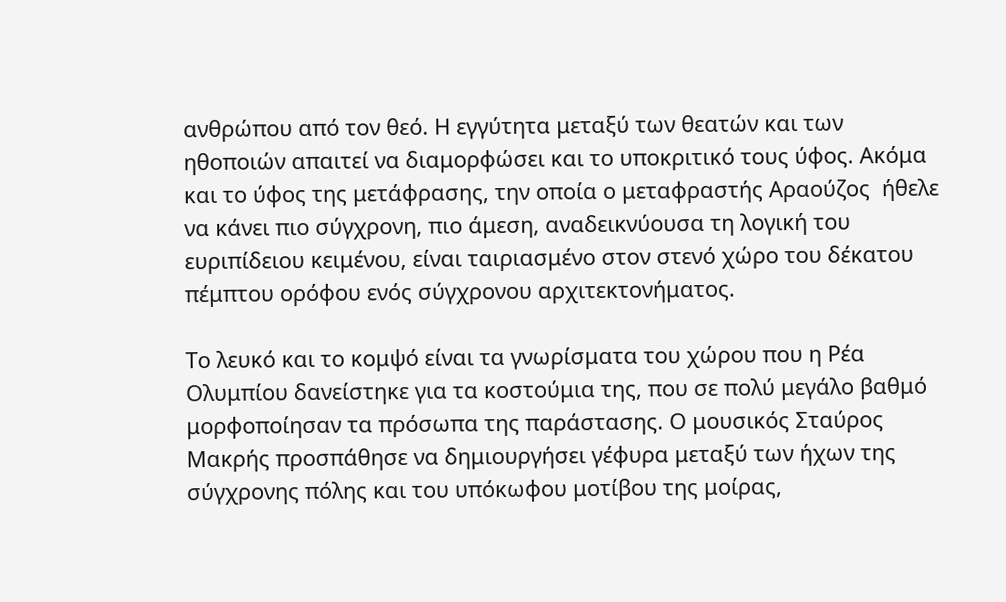ανθρώπου από τον θεό. Η εγγύτητα μεταξύ των θεατών και των ηθοποιών απαιτεί να διαμορφώσει και το υποκριτικό τους ύφος. Ακόμα και το ύφος της μετάφρασης, την οποία ο μεταφραστής Αραούζος  ήθελε να κάνει πιο σύγχρονη, πιο άμεση, αναδεικνύουσα τη λογική του ευριπίδειου κειμένου, είναι ταιριασμένο στον στενό χώρο του δέκατου πέμπτου ορόφου ενός σύγχρονου αρχιτεκτονήματος.

Το λευκό και το κομψό είναι τα γνωρίσματα του χώρου που η Ρέα Ολυμπίου δανείστηκε για τα κοστούμια της, που σε πολύ μεγάλο βαθμό μορφοποίησαν τα πρόσωπα της παράστασης. Ο μουσικός Σταύρος Μακρής προσπάθησε να δημιουργήσει γέφυρα μεταξύ των ήχων της σύγχρονης πόλης και του υπόκωφου μοτίβου της μοίρας,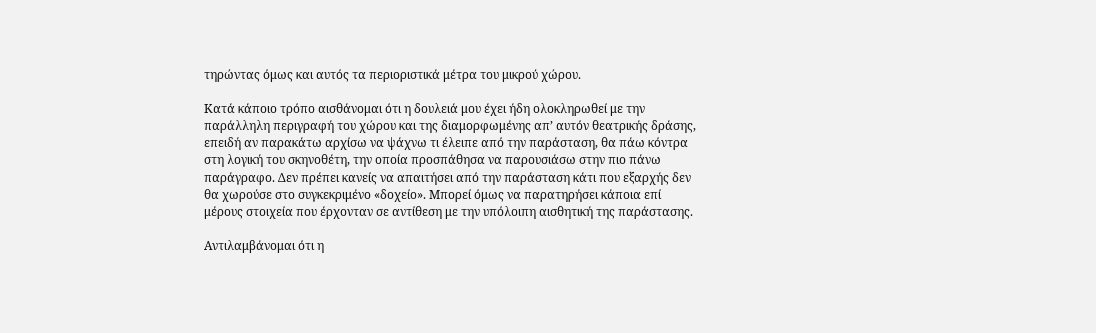τηρώντας όμως και αυτός τα περιοριστικά μέτρα του μικρού χώρου.

Κατά κάποιο τρόπο αισθάνομαι ότι η δουλειά μου έχει ήδη ολοκληρωθεί με την παράλληλη περιγραφή του χώρου και της διαμορφωμένης απ’ αυτόν θεατρικής δράσης, επειδή αν παρακάτω αρχίσω να ψάχνω τι έλειπε από την παράσταση, θα πάω κόντρα στη λογική του σκηνοθέτη, την οποία προσπάθησα να παρουσιάσω στην πιο πάνω παράγραφο. Δεν πρέπει κανείς να απαιτήσει από την παράσταση κάτι που εξαρχής δεν θα χωρούσε στο συγκεκριμένο «δοχείο». Μπορεί όμως να παρατηρήσει κάποια επί μέρους στοιχεία που έρχονταν σε αντίθεση με την υπόλοιπη αισθητική της παράστασης.

Αντιλαμβάνομαι ότι η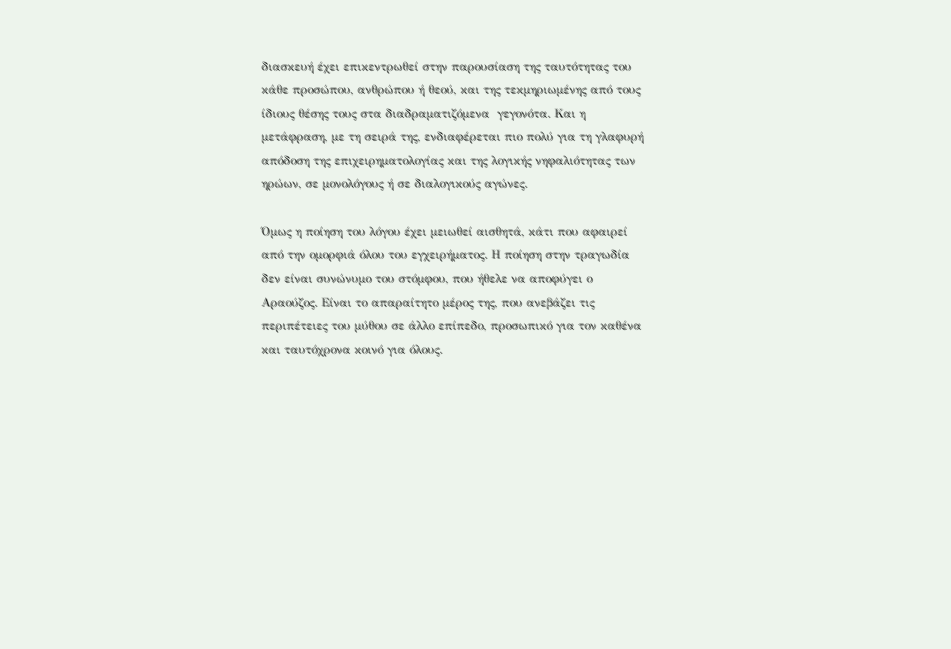διασκευή έχει επικεντρωθεί στην παρουσίαση της ταυτότητας του κάθε προσώπου, ανθρώπου ή θεού, και της τεκμηριωμένης από τους ίδιους θέσης τους στα διαδραματιζόμενα  γεγονότα. Και η μετάφραση, με τη σειρά της, ενδιαφέρεται πιο πολύ για τη γλαφυρή απόδοση της επιχειρηματολογίας και της λογικής νηφαλιότητας των ηρώων, σε μονολόγους ή σε διαλογικούς αγώνες.

Όμως η ποίηση του λόγου έχει μειωθεί αισθητά, κάτι που αφαιρεί από την ομορφιά όλου του εγχειρήματος. Η ποίηση στην τραγωδία δεν είναι συνώνυμο του στόμφου, που ήθελε να αποφύγει ο Αραούζος. Είναι το απαραίτητο μέρος της, που ανεβάζει τις περιπέτειες του μύθου σε άλλο επίπεδο, προσωπικό για τον καθένα και ταυτόχρονα κοινό για όλους.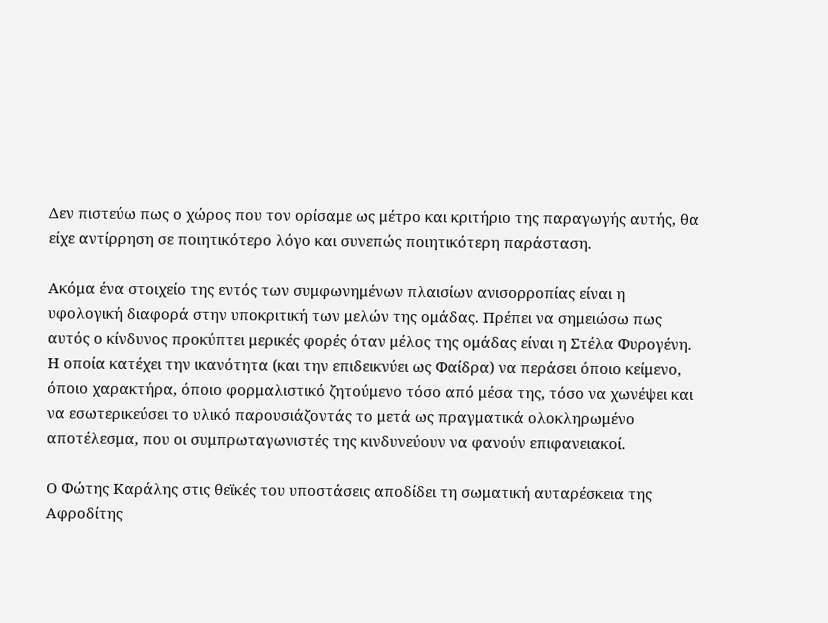Δεν πιστεύω πως ο χώρος που τον ορίσαμε ως μέτρο και κριτήριο της παραγωγής αυτής, θα είχε αντίρρηση σε ποιητικότερο λόγο και συνεπώς ποιητικότερη παράσταση.

Ακόμα ένα στοιχείο της εντός των συμφωνημένων πλαισίων ανισορροπίας είναι η υφολογική διαφορά στην υποκριτική των μελών της ομάδας. Πρέπει να σημειώσω πως αυτός ο κίνδυνος προκύπτει μερικές φορές όταν μέλος της ομάδας είναι η Στέλα Φυρογένη. Η οποία κατέχει την ικανότητα (και την επιδεικνύει ως Φαίδρα) να περάσει όποιο κείμενο, όποιο χαρακτήρα, όποιο φορμαλιστικό ζητούμενο τόσο από μέσα της, τόσο να χωνέψει και να εσωτερικεύσει το υλικό παρουσιάζοντάς το μετά ως πραγματικά ολοκληρωμένο αποτέλεσμα, που οι συμπρωταγωνιστές της κινδυνεύουν να φανούν επιφανειακοί.

Ο Φώτης Καράλης στις θεϊκές του υποστάσεις αποδίδει τη σωματική αυταρέσκεια της Αφροδίτης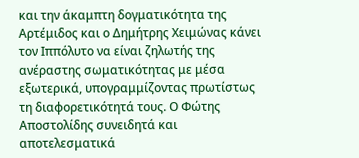και την άκαμπτη δογματικότητα της Αρτέμιδος και ο Δημήτρης Χειμώνας κάνει τον Ιππόλυτο να είναι ζηλωτής της ανέραστης σωματικότητας με μέσα εξωτερικά, υπογραμμίζοντας πρωτίστως τη διαφορετικότητά τους. Ο Φώτης Αποστολίδης συνειδητά και αποτελεσματικά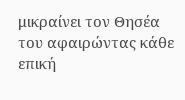μικραίνει τον Θησέα του αφαιρώντας κάθε επική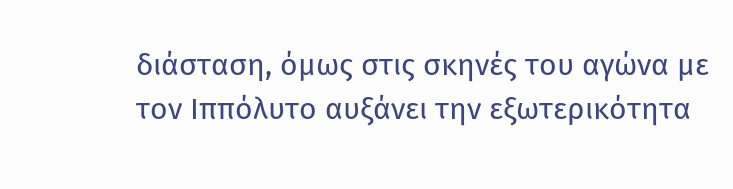διάσταση, όμως στις σκηνές του αγώνα με τον Ιππόλυτο αυξάνει την εξωτερικότητα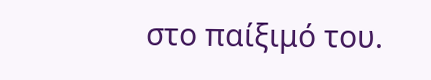στο παίξιμό του.